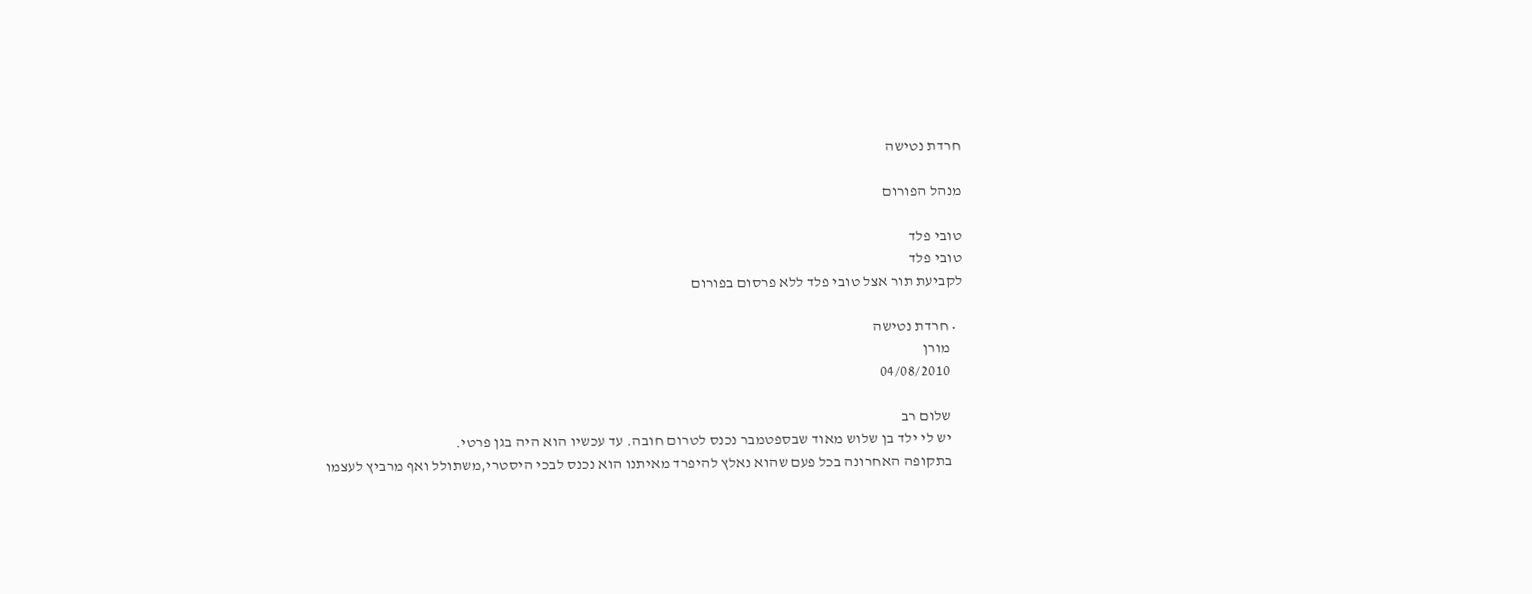חרדת נטישה

מנהל הפורום

טובי פלד
טובי פלד
לקביעת תור אצל טובי פלד ללא פרסום בפורום

  • חרדת נטישה
    מורן
    04/08/2010

    שלום רב
    יש לי ילד בן שלוש מאוד שבספטמבר נכנס לטרום חובה. עד עכשיו הוא היה בגן פרטי.
    בתקופה האחרונה בכל פעם שהוא נאלץ להיפרד מאיתנו הוא נכנס לבכי היסטרי,משתולל ואף מרביץ לעצמו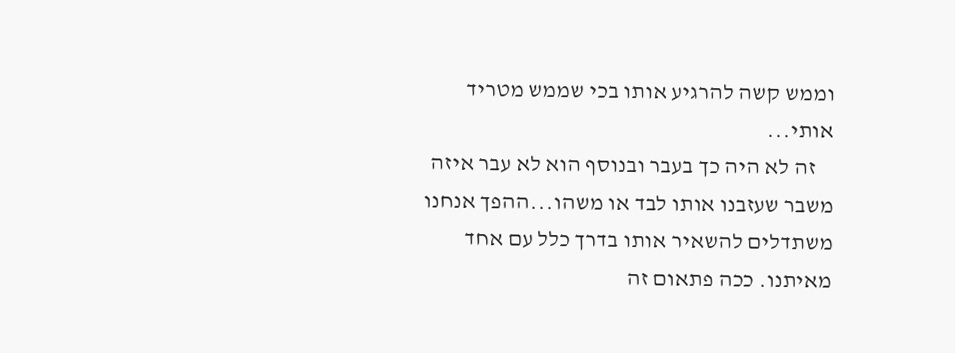וממש קשה להרגיע אותו בכי שממש מטריד אותי...
    זה לא היה כך בעבר ובנוסף הוא לא עבר איזה משבר שעזבנו אותו לבד או משהו...ההפך אנחנו משתדלים להשאיר אותו בדרך כלל עם אחד מאיתנו. ככה פתאום זה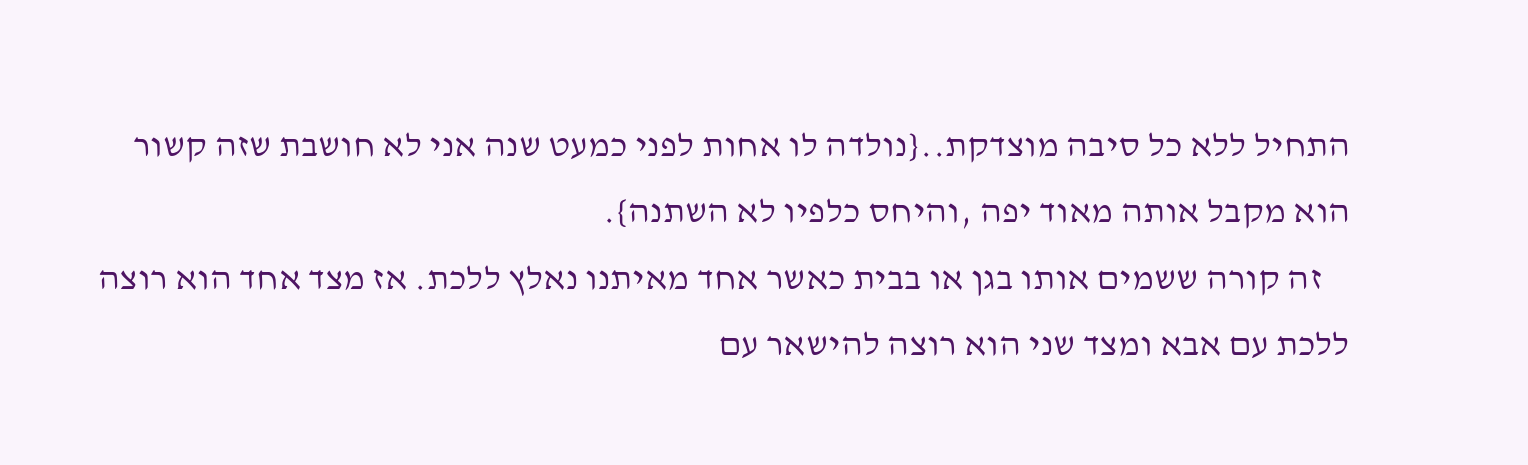התחיל ללא כל סיבה מוצדקת..{נולדה לו אחות לפני כמעט שנה אני לא חושבת שזה קשור הוא מקבל אותה מאוד יפה ,והיחס כלפיו לא השתנה}.
    זה קורה ששמים אותו בגן או בבית כאשר אחד מאיתנו נאלץ ללכת. אז מצד אחד הוא רוצה ללכת עם אבא ומצד שני הוא רוצה להישאר עם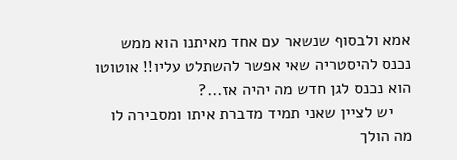אמא ולבסוף שנשאר עם אחד מאיתנו הוא ממש נכנס להיסטריה שאי אפשר להשתלט עליו!! אוטוטו הוא נכנס לגן חדש מה יהיה אז...?
    יש לציין שאני תמיד מדברת איתו ומסבירה לו מה הולך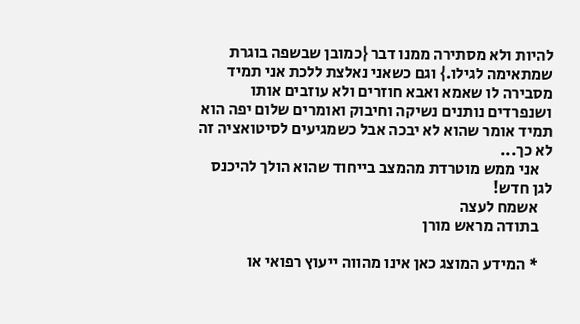להיות ולא מסתירה ממנו דבר {כמובן שבשפה בוגרת שמתאימה לגילו.} וגם כשאני נאלצת ללכת אני תמיד מסבירה לו שאמא ואבא חוזרים ולא עוזבים אותו ושנפרדים נותנים נשיקה וחיבוק ואומרים שלום יפה הוא תמיד אומר שהוא לא יבכה אבל כשמגיעים לסיטואציה זה לא כך...
    אני ממש מוטרדת מהמצב בייחוד שהוא הולך להיכנס לגן חדש!
    אשמח לעצה
    בתודה מראש מורן

    * המידע המוצג כאן אינו מהווה ייעוץ רפואי או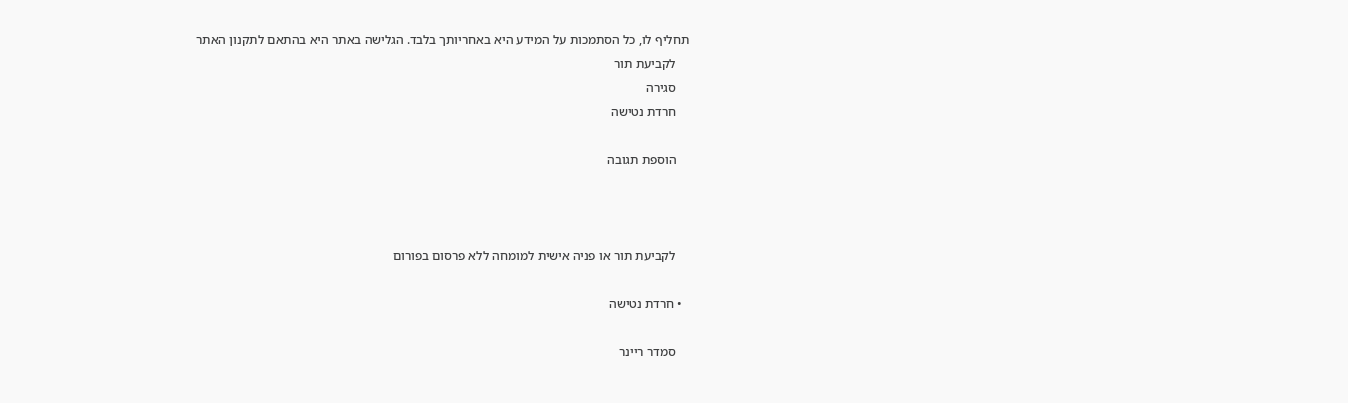תחליף לו, כל הסתמכות על המידע היא באחריותך בלבד. הגלישה באתר היא בהתאם לתקנון האתר
    לקביעת תור
    סגירה
    חרדת נטישה

    הוספת תגובה



    לקביעת תור או פניה אישית למומחה ללא פרסום בפורום

  • חרדת נטישה

    סמדר ריינר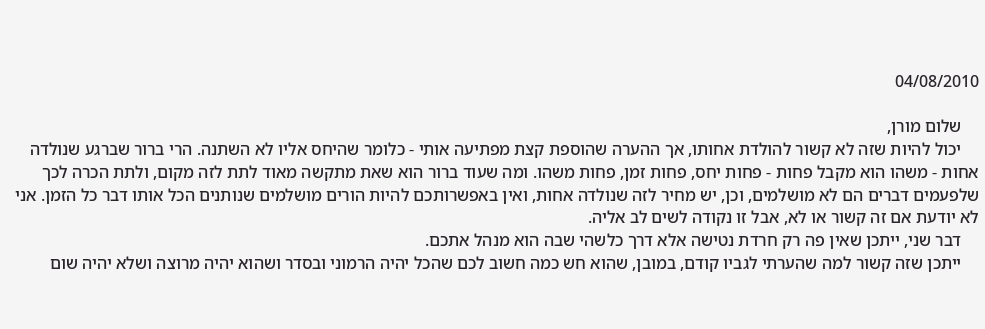04/08/2010

    שלום מורן,
    יכול להיות שזה לא קשור להולדת אחותו, אך ההערה שהוספת קצת מפתיעה אותי - כלומר שהיחס אליו לא השתנה. הרי ברור שברגע שנולדה אחות - משהו הוא מקבל פחות - פחות יחס, פחות זמן, פחות משהו. ומה שעוד ברור הוא שאת מתקשה מאוד לתת לזה מקום, ולתת הכרה לכך שלפעמים דברים הם לא מושלמים, וכן, יש מחיר לזה שנולדה אחות, ואין באפשרותכם להיות הורים מושלמים שנותנים הכל אותו דבר כל הזמן. אני לא יודעת אם זה קשור או לא, אבל זו נקודה לשים לב אליה.
    דבר שני, ייתכן שאין פה רק חרדת נטישה אלא דרך כלשהי שבה הוא מנהל אתכם.
    ייתכן שזה קשור למה שהערתי לגביו קודם, במובן, שהוא חש כמה חשוב לכם שהכל יהיה הרמוני ובסדר ושהוא יהיה מרוצה ושלא יהיה שום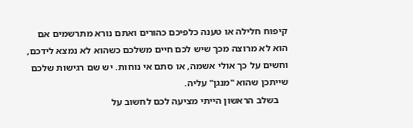קיפוח חלילה או טענה כלפיכם כהורים ואתם נורא מתרשמים אם הוא לא מרוצה מכך שיש לכם חיים משלכם כשהוא לא נמצא לידכם, וחשים על כך אולי אשמה, או סתם אי נוחות. יש שם רגישות שלכם שייתכן שהוא "מנגן" עליה.
    בשלב הראשון הייתי מציעה לכם לחשוב על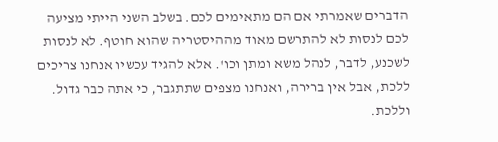הדברים שאמרתי אם הם מתאימים לכם. בשלב השני הייתי מציעה לכם לנסות לא להתרשם מאוד מההיסטריה שהוא חוטף. לא לנסות לשכנע, לדבר, לנהל משא ומתן וכו'. אלא להגיד עכשיו אנחנו צריכים ללכת, אבל אין ברירה, ואנחנו מצפים שתתגבר, כי אתה כבר גדול. וללכת.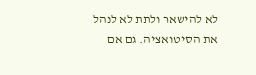לא להישאר ולתת לא לנהל את הסיטואציה. גם אם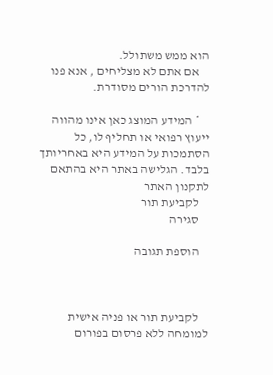הוא ממש משתולל.
    אם אתם לא מצליחים , אנא פנו להדרכת הורים מסודרת.

    * המידע המוצג כאן אינו מהווה ייעוץ רפואי או תחליף לו, כל הסתמכות על המידע היא באחריותך בלבד. הגלישה באתר היא בהתאם לתקנון האתר
    לקביעת תור
    סגירה

    הוספת תגובה



    לקביעת תור או פניה אישית למומחה ללא פרסום בפורום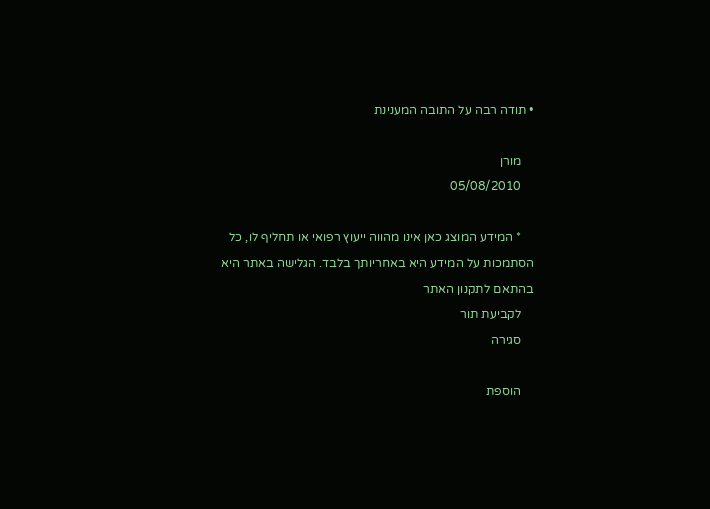• תודה רבה על התובה המענינת

    מורן
    05/08/2010

    * המידע המוצג כאן אינו מהווה ייעוץ רפואי או תחליף לו, כל הסתמכות על המידע היא באחריותך בלבד. הגלישה באתר היא בהתאם לתקנון האתר
    לקביעת תור
    סגירה

    הוספת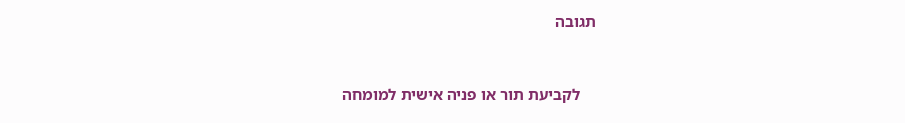תגובה



    לקביעת תור או פניה אישית למומחה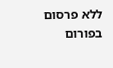ללא פרסום בפורום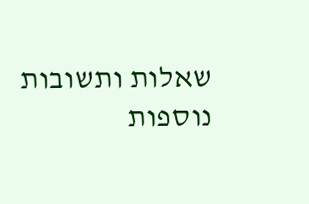שאלות ותשובות נוספות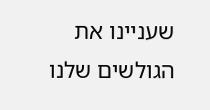שעניינו את הגולשים שלנו